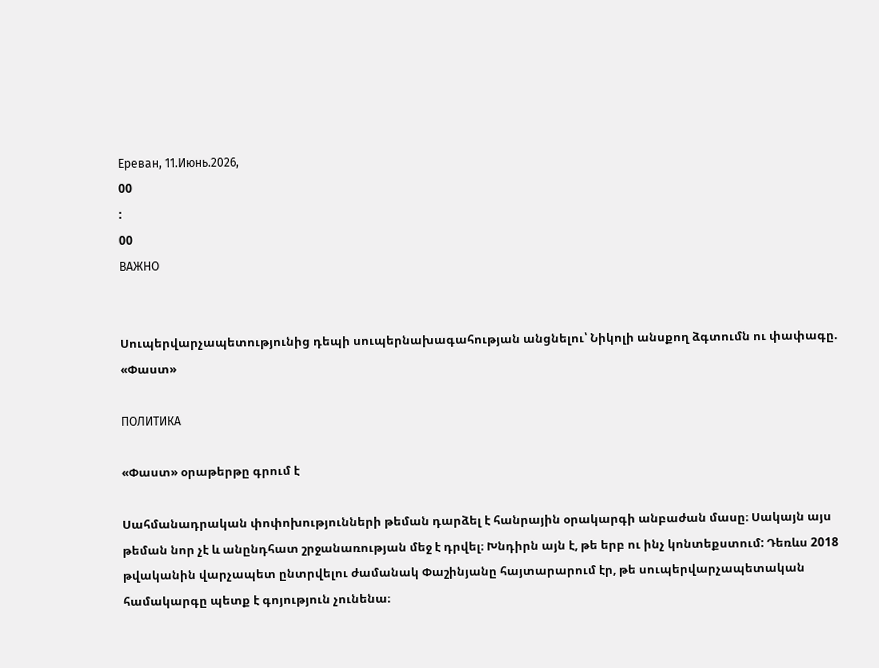Ереван, 11.Июнь.2026,
00
:
00
ВАЖНО


Սուպերվարչապետությունից դեպի սուպերնախագահության անցնելու՝ Նիկոլի անսքող ձգտումն ու փափագը. «Փաստ»

ПОЛИТИКА

«Փաստ» օրաթերթը գրում է

Սահմանադրական փոփոխությունների թեման դարձել է հանրային օրակարգի անբաժան մասը։ Սակայն այս թեման նոր չէ և անընդհատ շրջանառության մեջ է դրվել։ Խնդիրն այն է, թե երբ ու ինչ կոնտեքստում: Դեռևս 2018 թվականին վարչապետ ընտրվելու ժամանակ Փաշինյանը հայտարարում էր, թե սուպերվարչապետական համակարգը պետք է գոյություն չունենա։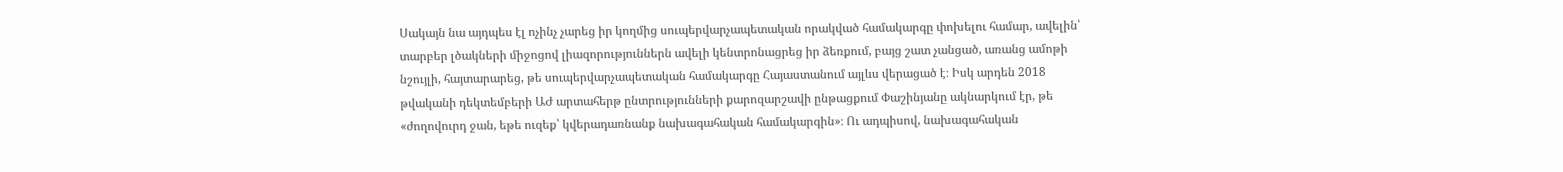Սակայն նա այդպես էլ ոչինչ չարեց իր կողմից սուպերվարչապետական որակված համակարգը փոխելու համար, ավելին՝ տարբեր լծակների միջոցով լիազորություններն ավելի կենտրոնացրեց իր ձեռքում, բայց շատ չանցած, առանց ամոթի նշույլի, հայտարարեց, թե սուպերվարչապետական համակարգը Հայաստանում այլևս վերացած է։ Իսկ արդեն 2018 թվականի դեկտեմբերի ԱԺ արտահերթ ընտրությունների քարոզարշավի ընթացքում Փաշինյանը ակնարկում էր, թե «ժողովուրդ ջան, եթե ուզեք՝ կվերադառնանք նախագահական համակարգին»։ Ու ադպիսով, նախագահական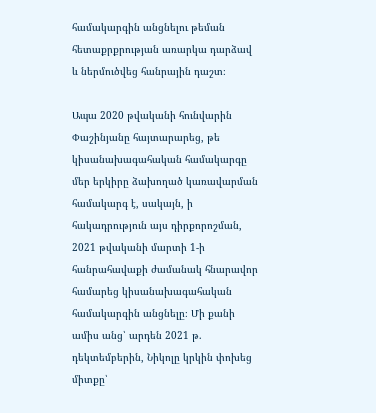համակարգին անցնելու թեման հետաքրքրության առարկա դարձավ և ներմուծվեց հանրային դաշտ։

Ապա 2020 թվականի հունվարին Փաշինյանը հայտարարեց, թե կիսանախագահական համակարգը մեր երկիրը ձախողած կառավարման համակարգ է, սակայն, ի հակադրություն այս դիրքորոշման, 2021 թվականի մարտի 1-ի հանրահավաքի ժամանակ հնարավոր համարեց կիսանախագահական համակարգին անցնելը։ Մի քանի ամիս անց՝ արդեն 2021 թ. դեկտեմբերին, Նիկոլը կրկին փոխեց միտքը՝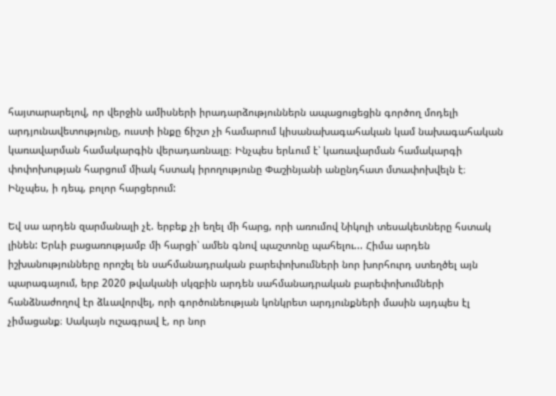հայտարարելով, որ վերջին ամիսների իրադարձություններն ապացուցեցին գործող մոդելի արդյունավետությունը, ուստի ինքը ճիշտ չի համարում կիսանախագահական կամ նախագահական կառավարման համակարգին վերադառնալը։ Ինչպես երևում է՝ կառավարման համակարգի փոփոխության հարցում միակ հստակ իրողությունը Փաշինյանի անընդհատ մտափոխվելն է։ Ինչպես, ի դեպ, բոլոր հարցերում:

Եվ սա արդեն զարմանալի չէ. երբեք չի եղել մի հարց, որի առումով Նիկոլի տեսակետները հստակ լինեն: Երևի բացառությամբ մի հարցի՝ ամեն գնով պաշտոնը պահելու... Հիմա արդեն իշխանությունները որոշել են սահմանադրական բարեփոխումների նոր խորհուրդ ստեղծել այն պարագայում, երբ 2020 թվականի սկզբին արդեն սահմանադրական բարեփոխումների հանձնաժողով էր ձևավորվել, որի գործունեության կոնկրետ արդյունքների մասին այդպես էլ չիմացանք։ Սակայն ուշագրավ է, որ նոր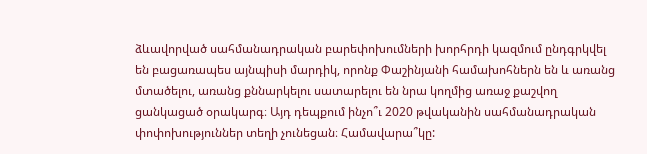ձևավորված սահմանադրական բարեփոխումների խորհրդի կազմում ընդգրկվել են բացառապես այնպիսի մարդիկ, որոնք Փաշինյանի համախոհներն են և առանց մտածելու, առանց քննարկելու սատարելու են նրա կողմից առաջ քաշվող ցանկացած օրակարգ։ Այդ դեպքում ինչո՞ւ 2020 թվականին սահմանադրական փոփոխություններ տեղի չունեցան։ Համավարա՞կը: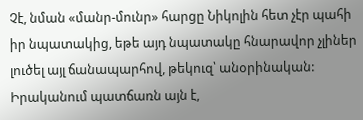Չէ, նման «մանր-մունր» հարցը Նիկոլին հետ չէր պահի իր նպատակից, եթե այդ նպատակը հնարավոր չլիներ լուծել այլ ճանապարհով, թեկուզ՝ անօրինական: Իրականում պատճառն այն է,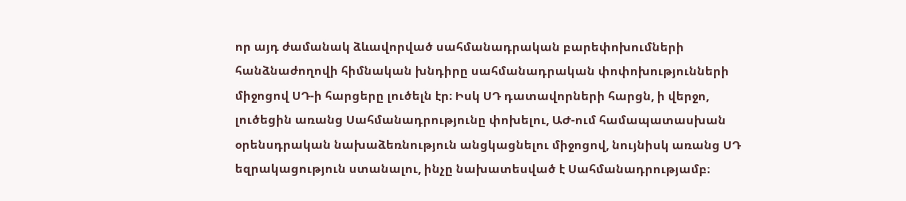որ այդ ժամանակ ձևավորված սահմանադրական բարեփոխումների հանձնաժողովի հիմնական խնդիրը սահմանադրական փոփոխությունների միջոցով ՍԴ-ի հարցերը լուծելն էր։ Իսկ ՍԴ դատավորների հարցն, ի վերջո, լուծեցին առանց Սահմանադրությունը փոխելու, ԱԺ-ում համապատասխան օրենսդրական նախաձեռնություն անցկացնելու միջոցով, նույնիսկ առանց ՍԴ եզրակացություն ստանալու, ինչը նախատեսված է Սահմանադրությամբ։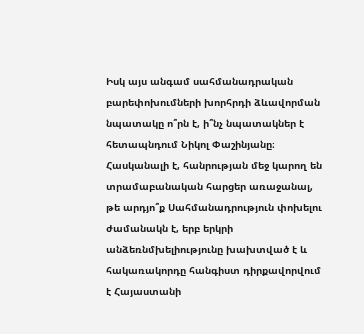Իսկ այս անգամ սահմանադրական բարեփոխումների խորհրդի ձևավորման նպատակը ո՞րն է, ի՞նչ նպատակներ է հետապնդում Նիկոլ Փաշինյանը։ Հասկանալի է, հանրության մեջ կարող են տրամաբանական հարցեր առաջանալ, թե արդյո՞ք Սահմանադրություն փոխելու ժամանակն է, երբ երկրի անձեռնմխելիությունը խախտված է և հակառակորդը հանգիստ դիրքավորվում է Հայաստանի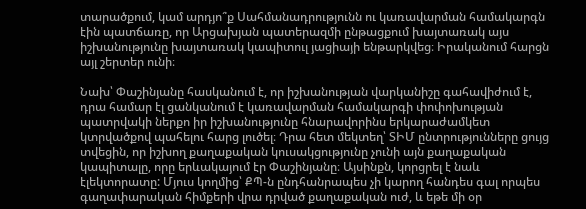տարածքում, կամ արդյո՞ք Սահմանադրությունն ու կառավարման համակարգն էին պատճառը, որ Արցախյան պատերազմի ընթացքում խայտառակ այս իշխանությունը խայտառակ կապիտուլ յացիայի ենթարկվեց։ Իրականում հարցն այլ շերտեր ունի։

Նախ՝ Փաշինյանը հասկանում է, որ իշխանության վարկանիշը գահավիժում է, դրա համար էլ ցանկանում է կառավարման համակարգի փոփոխության պատրվակի ներքո իր իշխանությունը հնարավորինս երկարաժամկետ կտրվածքով պահելու հարց լուծել։ Դրա հետ մեկտեղ՝ ՏԻՄ ընտրությունները ցույց տվեցին, որ իշխող քաղաքական կուսակցությունը չունի այն քաղաքական կապիտալը, որը երևակայում էր Փաշինյանը։ Այսինքն, կորցրել է նաև էլեկտորատը: Մյուս կողմից՝ ՔՊ-ն ընդհանրապես չի կարող հանդես գալ որպես գաղափարական հիմքերի վրա դրված քաղաքական ուժ, և եթե մի օր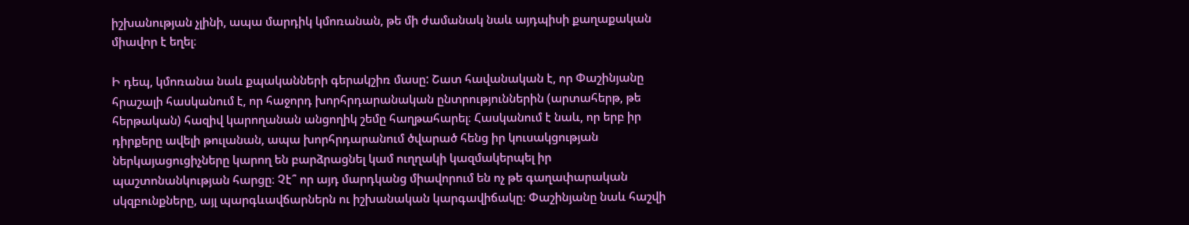իշխանության չլինի, ապա մարդիկ կմոռանան, թե մի ժամանակ նաև այդպիսի քաղաքական միավոր է եղել։

Ի դեպ, կմոռանա նաև քպականների գերակշիռ մասը: Շատ հավանական է, որ Փաշինյանը հրաշալի հասկանում է, որ հաջորդ խորհրդարանական ընտրություններին (արտահերթ, թե հերթական) հազիվ կարողանան անցողիկ շեմը հաղթահարել։ Հասկանում է նաև, որ երբ իր դիրքերը ավելի թուլանան, ապա խորհրդարանում ծվարած հենց իր կուսակցության ներկայացուցիչները կարող են բարձրացնել կամ ուղղակի կազմակերպել իր պաշտոնանկության հարցը։ Չէ՞ որ այդ մարդկանց միավորում են ոչ թե գաղափարական սկզբունքները, այլ պարգևավճարներն ու իշխանական կարգավիճակը։ Փաշինյանը նաև հաշվի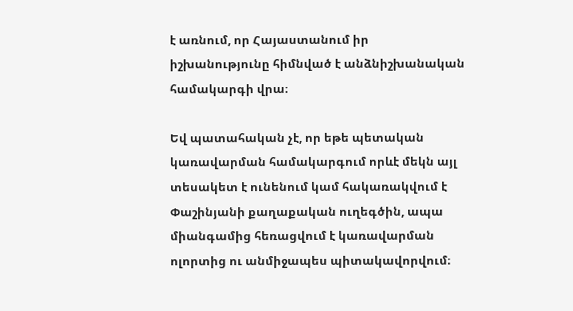է առնում, որ Հայաստանում իր իշխանությունը հիմնված է անձնիշխանական համակարգի վրա։

Եվ պատահական չէ, որ եթե պետական կառավարման համակարգում որևէ մեկն այլ տեսակետ է ունենում կամ հակառակվում է Փաշինյանի քաղաքական ուղեգծին, ապա միանգամից հեռացվում է կառավարման ոլորտից ու անմիջապես պիտակավորվում։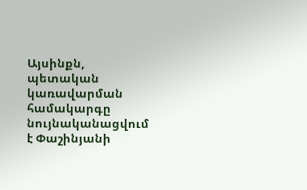Այսինքն, պետական կառավարման համակարգը նույնականացվում է Փաշինյանի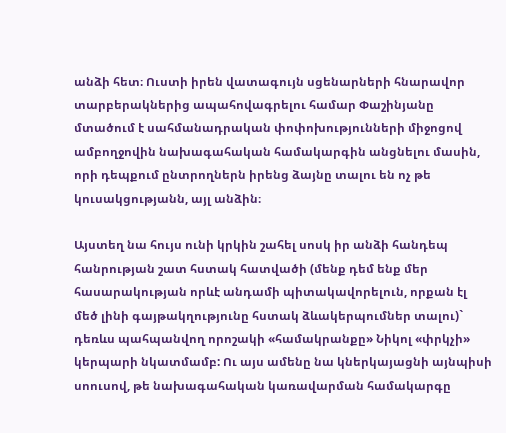անձի հետ։ Ուստի իրեն վատագույն սցենարների հնարավոր տարբերակներից ապահովագրելու համար Փաշինյանը մտածում է սահմանադրական փոփոխությունների միջոցով ամբողջովին նախագահական համակարգին անցնելու մասին, որի դեպքում ընտրողներն իրենց ձայնը տալու են ոչ թե կուսակցությանն, այլ անձին։

Այստեղ նա հույս ունի կրկին շահել սոսկ իր անձի հանդեպ հանրության շատ հստակ հատվածի (մենք դեմ ենք մեր հասարակության որևէ անդամի պիտակավորելուն, որքան էլ մեծ լինի գայթակղությունը հստակ ձևակերպումներ տալու)` դեռևս պահպանվող որոշակի «համակրանքը» Նիկոլ «փրկչի» կերպարի նկատմամբ: Ու այս ամենը նա կներկայացնի այնպիսի սոուսով, թե նախագահական կառավարման համակարգը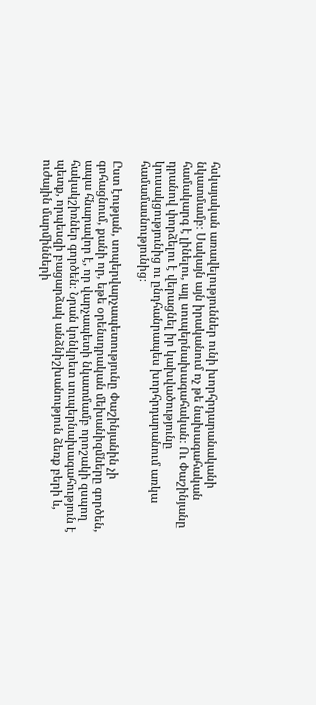հսկայական առավելություններ ունի խորհրդարանականի նկատմամբ։ Սակայն այն իրականում ոչ թե նախագահական համակարգ է լինելու, այլ սուպերնախագահական։ Ու Փաշինյանը դրանով փորձելու է վերացնել իր կախվածությունը կուսակցությունից ու ընդհանրապես խորհրդարանում առկա համամասնությունից։

Ըստ էության, սոպերվարչապետությունը Փաշինյանին չի գոհացնում, քանի որ, եթե օրենսդրական մեխանիզմները գործեն, ապա հնարավոր է, որ վարչապետի նկատմամբ որոշակի զսպող հակակշիռներ գործեն։ Նրան կոնկրետ սուպերնախագահություն է պետք, որպեսզի բացարձակ անձնիշխանություն ձեռք բերի և, ուժային մարմինների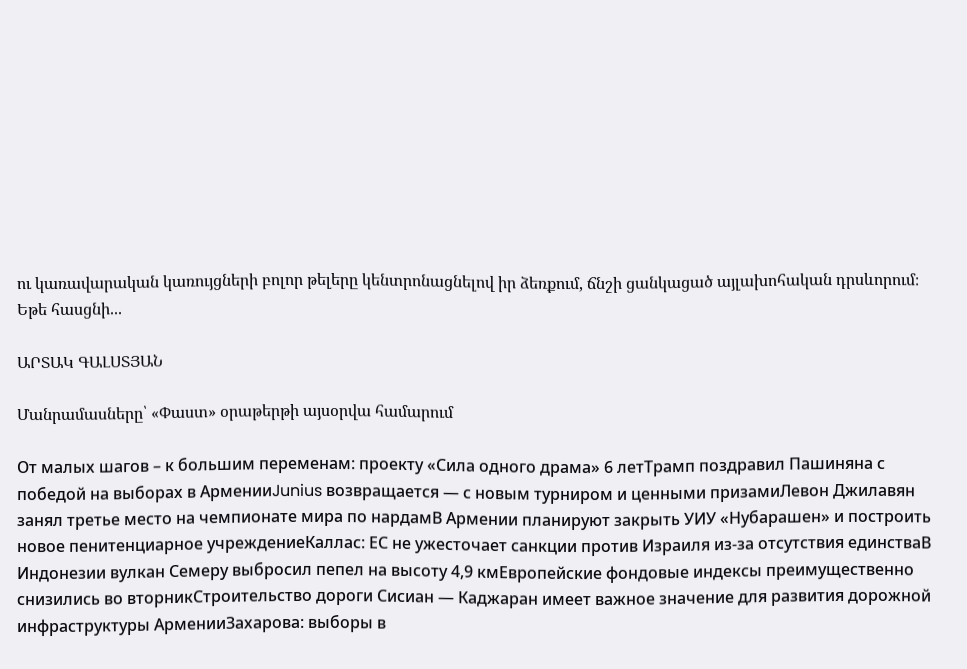ու կառավարական կառույցների բոլոր թելերը կենտրոնացնելով իր ձեռքում, ճնշի ցանկացած այլախոհական դրսևորում։ Եթե հասցնի...

ԱՐՏԱԿ ԳԱԼՍՏՅԱՆ

Մանրամասները՝ «Փաստ» օրաթերթի այսօրվա համարում

От малых шагов – к большим переменам: проекту «Сила одного драма» 6 летТрамп поздравил Пашиняна с победой на выборах в АрменииJunius возвращается — с новым турниром и ценными призамиЛевон Джилавян занял третье место на чемпионате мира по нардамВ Армении планируют закрыть УИУ «Нубарашен» и построить новое пенитенциарное учреждениеКаллас: ЕС не ужесточает санкции против Израиля из-за отсутствия единстваВ Индонезии вулкан Семеру выбросил пепел на высоту 4,9 кмЕвропейские фондовые индексы преимущественно снизились во вторникСтроительство дороги Сисиан — Каджаран имеет важное значение для развития дорожной инфраструктуры АрменииЗахарова: выборы в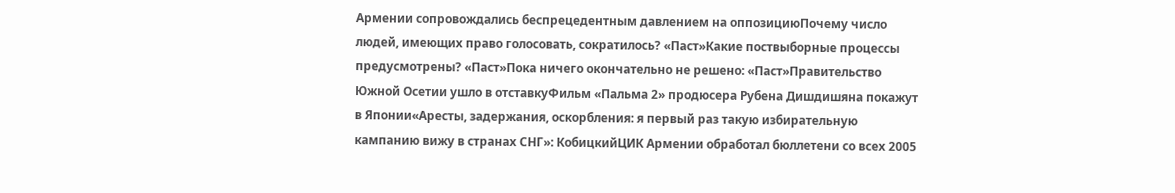Армении сопровождались беспрецедентным давлением на оппозициюПочему число людей, имеющих право голосовать, сократилось? «Паст»Какие поствыборные процессы предусмотрены? «Паст»Пока ничего окончательно не решено: «Паст»Правительство Южной Осетии ушло в отставкуФильм «Пальма 2» продюсера Рубена Дишдишяна покажут в Японии«Аресты, задержания, оскорбления: я первый раз такую избирательную кампанию вижу в странах СНГ»: КобицкийЦИК Армении обработал бюллетени со всех 2005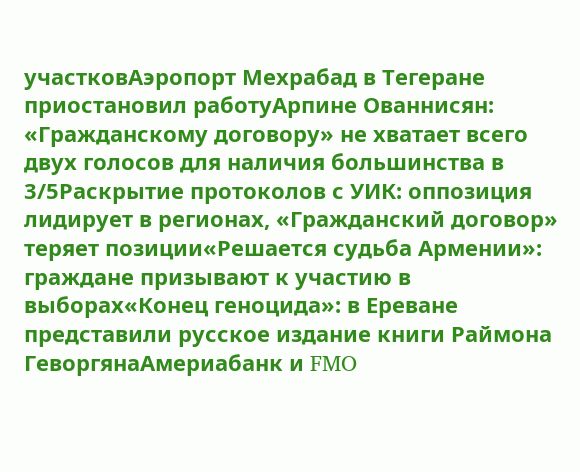участковАэропорт Мехрабад в Тегеране приостановил работуАрпине Ованнисян: «Гражданскому договору» не хватает всего двух голосов для наличия большинства в 3/5Раскрытие протоколов с УИК: оппозиция лидирует в регионах, «Гражданский договор» теряет позиции«Решается судьба Армении»: граждане призывают к участию в выборах«Конец геноцида»: в Ереване представили русское издание книги Раймона ГеворгянаАмериабанк и FMO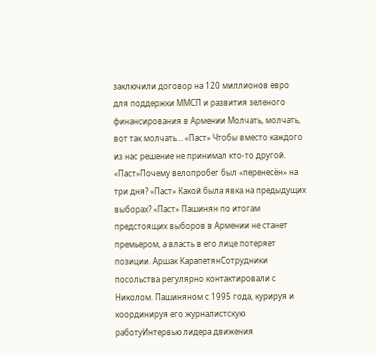заключили договор на 120 миллионов евро для поддержки ММСП и развития зеленого финансирования в Армении Молчать, молчать, вот так молчать… «Паст» Чтобы вместо каждого из нас решение не принимал кто-то другой. «Паст»Почему велопробег был «перенесён» на три дня? «Паст» Какой была явка на предыдущих выборах? «Паст» Пашинян по итогам предстоящих выборов в Армении не станет премьером, а власть в его лице потеряет позиции. Аршак КарапетянСотрудники посольства регулярно контактировали с Николом. Пашиняном с 1995 года, курируя и координируя его журналистскую работуИнтервью лидера движения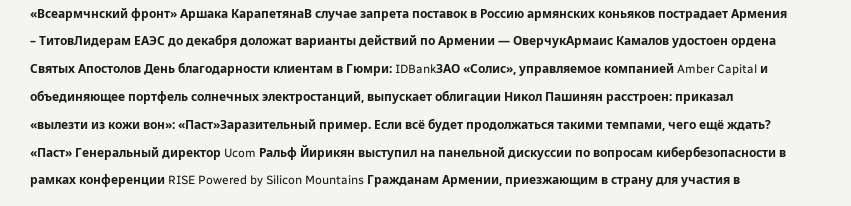«Всеармчнский фронт» Аршака КарапетянаВ случае запрета поставок в Россию армянских коньяков пострадает Армения – ТитовЛидерам ЕАЭС до декабря доложат варианты действий по Армении — ОверчукАрмаис Камалов удостоен ордена Святых Апостолов День благодарности клиентам в Гюмри: IDBankЗАО «Солис», управляемое компанией Amber Capital и объединяющее портфель солнечных электростанций, выпускает облигации Никол Пашинян расстроен: приказал «вылезти из кожи вон»: «Паст»Заразительный пример. Если всё будет продолжаться такими темпами, чего ещё ждать? «Паст» Генеральный директор Ucom Ральф Йирикян выступил на панельной дискуссии по вопросам кибербезопасности в рамках конференции RISE Powered by Silicon Mountains Гражданам Армении, приезжающим в страну для участия в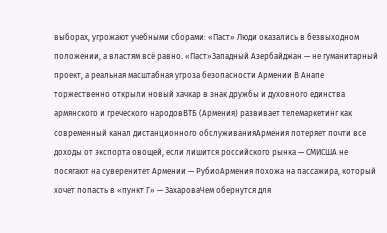выборах, угрожают учебными сборами: «Паст» Люди оказались в безвыходном положении, а властям всё равно. «Паст»Западный Азербайджан — не гуманитарный проект, а реальная масштабная угроза безопасности Армении В Анапе торжественно открыли новый хачкар в знак дружбы и духовного единства армянского и греческого народовВТБ (Армения) развивает телемаркетинг как современный канал дистанционного обслуживанияАрмения потеряет почти все доходы от экспорта овощей, если лишится российского рынка — СМИСША не посягают на суверенитет Армении — РубиоАрмения похожа на пассажира, который хочет попасть в «пункт Г» — ЗахароваЧем обернутся для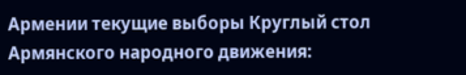Армении текущие выборы Круглый стол Армянского народного движения: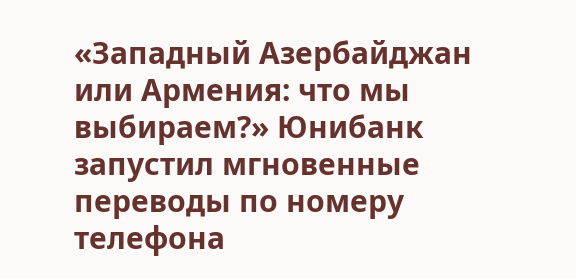«Западный Азербайджан или Армения: что мы выбираем?» Юнибанк запустил мгновенные переводы по номеру телефона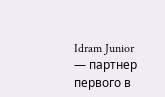Idram Junior — партнер первого в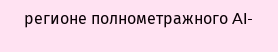регионе полнометражного AI-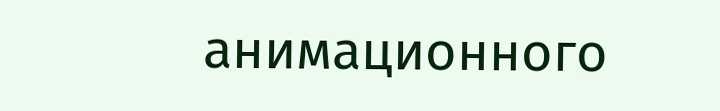анимационного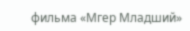фильма «Мгер Младший»